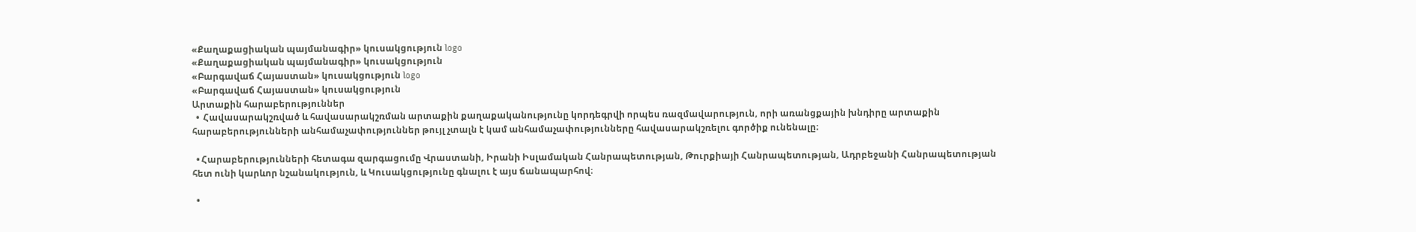«Քաղաքացիական պայմանագիր» կուսակցություն logo
«Քաղաքացիական պայմանագիր» կուսակցություն
«Բարգավաճ Հայաստան» կուսակցություն logo
«Բարգավաճ Հայաստան» կուսակցություն
Արտաքին հարաբերություններ
  •  Հավասարակշռված և հավասարակշռման արտաքին քաղաքականությունը կորդեգրվի որպես ռազմավարություն, որի առանցքային խնդիրը արտաքին հարաբերությունների անհամաչափություններ թույլ չտալն է կամ անհամաչափությունները հավասարակշռելու գործիք ունենալը։

  • Հարաբերությունների հետագա զարգացումը Վրաստանի, Իրանի Իսլամական Հանրապետության, Թուրքիայի Հանրապետության, Ադրբեջանի Հանրապետության հետ ունի կարևոր նշանակություն, և Կուսակցությունը գնալու է այս ճանապարհով։

  •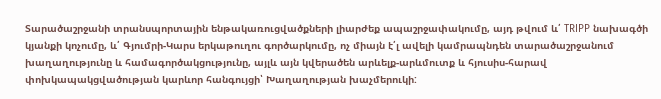Տարածաշրջանի տրանսպորտային ենթակառուցվածքների լիարժեք ապաշրջափակումը, այդ թվում և՛ TRIPP նախագծի կյանքի կոչումը, և՛ Գյումրի-Կարս երկաթուղու գործարկումը, ոչ միայն է՛լ ավելի կամրապնդեն տարածաշրջանում խաղաղությունը և համագործակցությունը, այլև այն կվերածեն արևելք-արևմուտք և հյուսիս-հարավ փոխկապակցվածության կարևոր հանգույցի՝ Խաղաղության խաչմերուկի: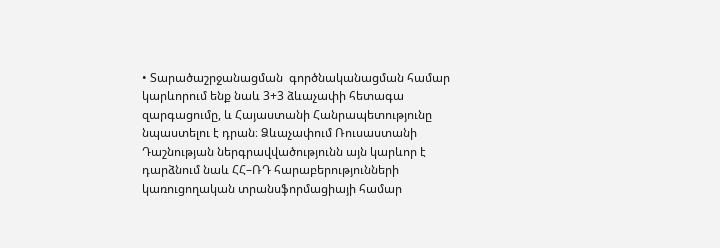• Տարածաշրջանացման  գործնականացման համար կարևորում ենք նաև 3+3 ձևաչափի հետագա զարգացումը, և Հայաստանի Հանրապետությունը նպաստելու է դրան։ Ձևաչափում Ռուսաստանի Դաշնության ներգրավվածությունն այն կարևոր է դարձնում նաև ՀՀ–ՌԴ հարաբերությունների կառուցողական տրանսֆորմացիայի համար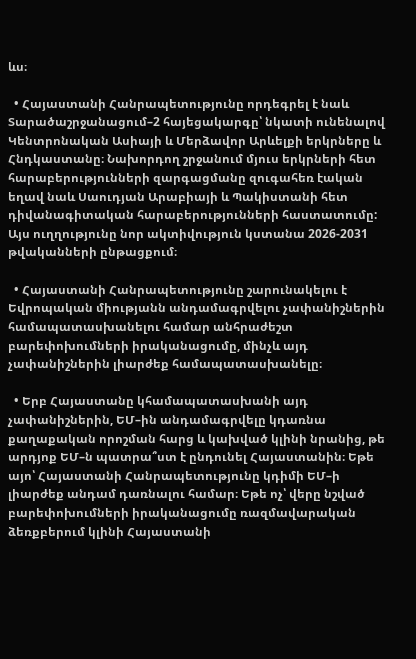ևս։

  • Հայաստանի Հանրապետությունը որդեգրել է նաև Տարածաշրջանացում–2 հայեցակարգը՝ նկատի ունենալով Կենտրոնական Ասիայի և Մերձավոր Արևելքի երկրները և Հնդկաստանը։ Նախորդող շրջանում մյուս երկրների հետ հարաբերությունների զարգացմանը զուգահեռ էական եղավ նաև Սաուդյան Արաբիայի և Պակիստանի հետ դիվանագիտական հարաբերությունների հաստատումը: Այս ուղղությունը նոր ակտիվություն կստանա 2026-2031 թվականների ընթացքում։

  • Հայաստանի Հանրապետությունը շարունակելու է Եվրոպական միությանն անդամագրվելու չափանիշներին համապատասխանելու համար անհրաժեշտ բարեփոխումների իրականացումը, մինչև այդ չափանիշներին լիարժեք համապատասխանելը։

  • Երբ Հայաստանը կհամապատասխանի այդ չափանիշներին, ԵՄ–ին անդամագրվելը կդառնա քաղաքական որոշման հարց և կախված կլինի նրանից, թե արդյոք ԵՄ–ն պատրա՞ստ է ընդունել Հայաստանին։ Եթե այո՝ Հայաստանի Հանրապետությունը կդիմի ԵՄ–ի լիարժեք անդամ դառնալու համար։ Եթե ոչ՝ վերը նշված բարեփոխումների իրականացումը ռազմավարական ձեռքբերում կլինի Հայաստանի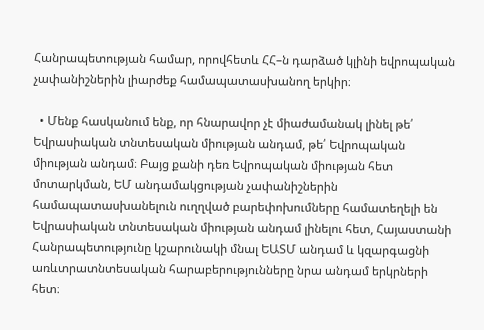Հանրապետության համար, որովհետև ՀՀ–ն դարձած կլինի եվրոպական չափանիշներին լիարժեք համապատասխանող երկիր։

  • Մենք հասկանում ենք, որ հնարավոր չէ միաժամանակ լինել թե՛ Եվրասիական տնտեսական միության անդամ, թե՛ Եվրոպական միության անդամ։ Բայց քանի դեռ Եվրոպական միության հետ մոտարկման, ԵՄ անդամակցության չափանիշներին համապատասխանելուն ուղղված բարեփոխումները համատեղելի են Եվրասիական տնտեսական միության անդամ լինելու հետ, Հայաստանի Հանրապետությունը կշարունակի մնալ ԵԱՏՄ անդամ և կզարգացնի առևտրատնտեսական հարաբերությունները նրա անդամ երկրների հետ։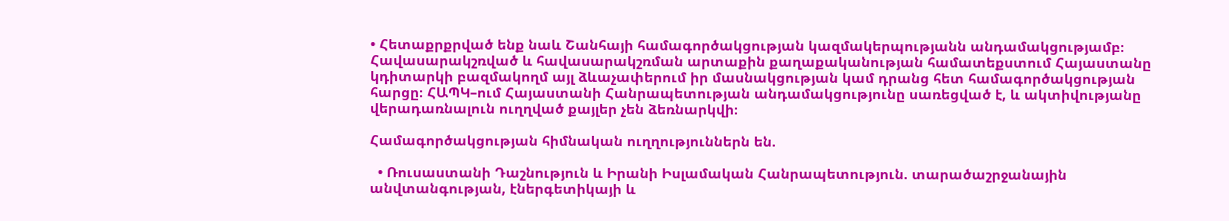• Հետաքրքրված ենք նաև Շանհայի համագործակցության կազմակերպությանն անդամակցությամբ։ Հավասարակշռված և հավասարակշռման արտաքին քաղաքականության համատեքստում Հայաստանը կդիտարկի բազմակողմ այլ ձևաչափերում իր մասնակցության կամ դրանց հետ համագործակցության հարցը։ ՀԱՊԿ–ում Հայաստանի Հանրապետության անդամակցությունը սառեցված է, և ակտիվությանը վերադառնալուն ուղղված քայլեր չեն ձեռնարկվի։

Համագործակցության հիմնական ուղղություններն են.

  • Ռուսաստանի Դաշնություն և Իրանի Իսլամական Հանրապետություն. տարածաշրջանային անվտանգության, էներգետիկայի և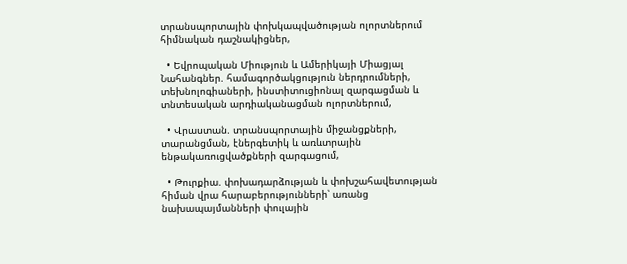տրանսպորտային փոխկապվածության ոլորտներում հիմնական դաշնակիցներ,

  • Եվրոպական Միություն և Ամերիկայի Միացյալ Նահանգներ. համագործակցություն ներդրումների, տեխնոլոգիաների, ինստիտուցիոնալ զարգացման և տնտեսական արդիականացման ոլորտներում,

  • Վրաստան. տրանսպորտային միջանցքների, տարանցման, էներգետիկ և առևտրային ենթակառուցվածքների զարգացում,

  • Թուրքիա. փոխադարձության և փոխշահավետության հիման վրա հարաբերությունների՝ առանց նախապայմանների փուլային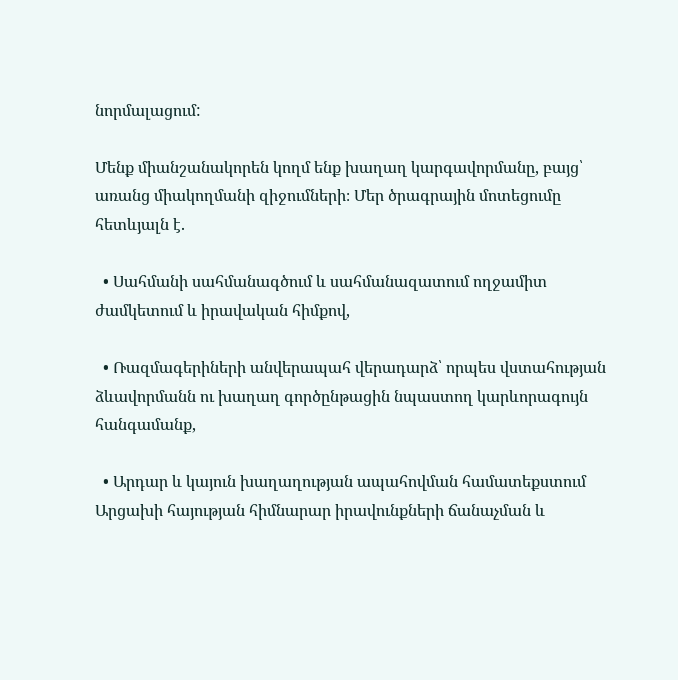նորմալացում:

Մենք միանշանակորեն կողմ ենք խաղաղ կարգավորմանը, բայց՝ առանց միակողմանի զիջումների։ Մեր ծրագրային մոտեցումը հետևյալն է.

  • Սահմանի սահմանագծում և սահմանազատում ողջամիտ ժամկետում և իրավական հիմքով,

  • Ռազմագերիների անվերապահ վերադարձ՝ որպես վստահության ձևավորմանն ու խաղաղ գործընթացին նպաստող կարևորագույն հանգամանք,

  • Արդար և կայուն խաղաղության ապահովման համատեքստում Արցախի հայության հիմնարար իրավունքների ճանաչման և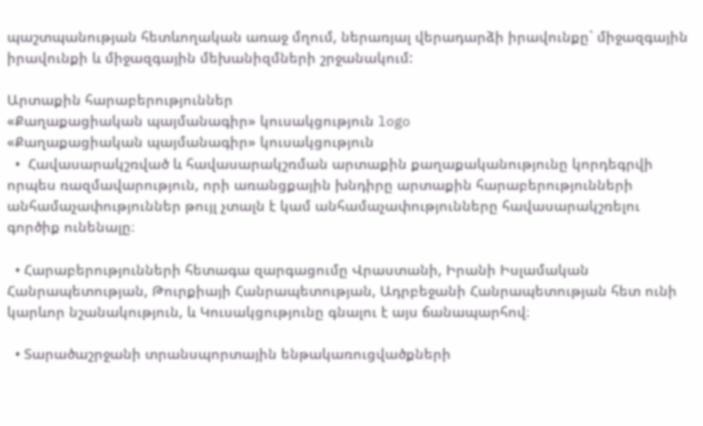պաշտպանության հետևողական առաջ մղում, ներառյալ վերադարձի իրավունքը` միջազգային իրավունքի և միջազգային մեխանիզմների շրջանակում:

Արտաքին հարաբերություններ
«Քաղաքացիական պայմանագիր» կուսակցություն logo
«Քաղաքացիական պայմանագիր» կուսակցություն
  •  Հավասարակշռված և հավասարակշռման արտաքին քաղաքականությունը կորդեգրվի որպես ռազմավարություն, որի առանցքային խնդիրը արտաքին հարաբերությունների անհամաչափություններ թույլ չտալն է կամ անհամաչափությունները հավասարակշռելու գործիք ունենալը։

  • Հարաբերությունների հետագա զարգացումը Վրաստանի, Իրանի Իսլամական Հանրապետության, Թուրքիայի Հանրապետության, Ադրբեջանի Հանրապետության հետ ունի կարևոր նշանակություն, և Կուսակցությունը գնալու է այս ճանապարհով։

  • Տարածաշրջանի տրանսպորտային ենթակառուցվածքների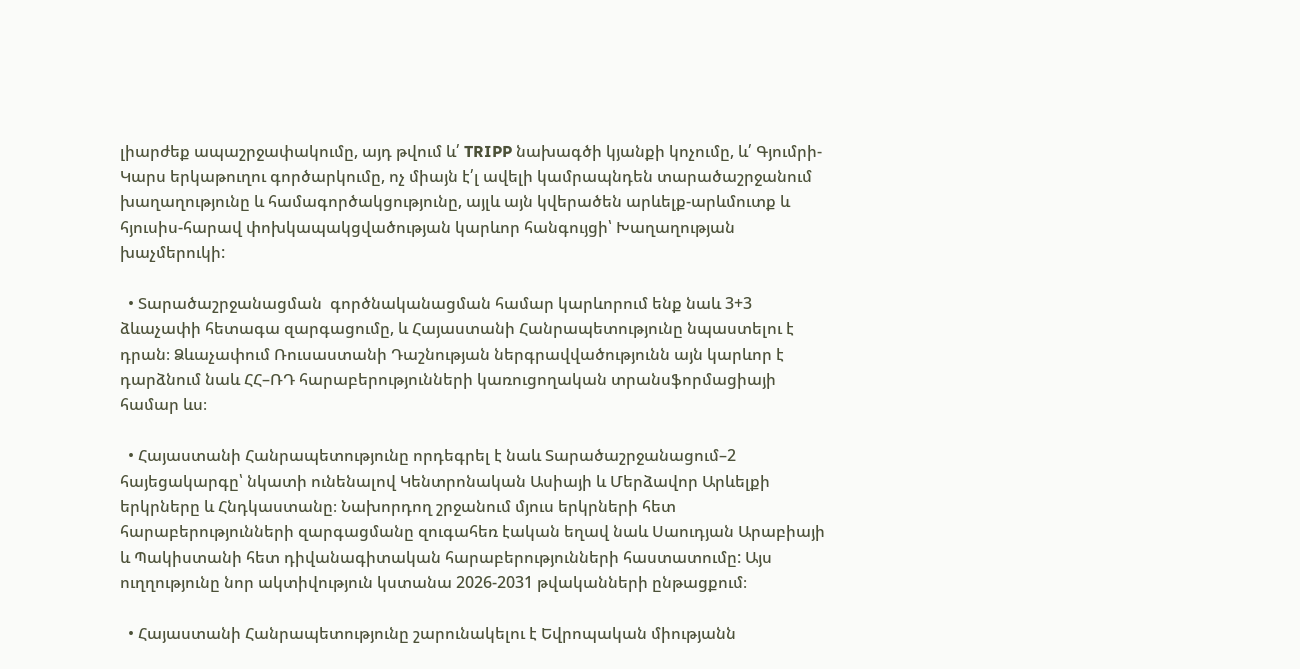լիարժեք ապաշրջափակումը, այդ թվում և՛ TRIPP նախագծի կյանքի կոչումը, և՛ Գյումրի-Կարս երկաթուղու գործարկումը, ոչ միայն է՛լ ավելի կամրապնդեն տարածաշրջանում խաղաղությունը և համագործակցությունը, այլև այն կվերածեն արևելք-արևմուտք և հյուսիս-հարավ փոխկապակցվածության կարևոր հանգույցի՝ Խաղաղության խաչմերուկի:

  • Տարածաշրջանացման  գործնականացման համար կարևորում ենք նաև 3+3 ձևաչափի հետագա զարգացումը, և Հայաստանի Հանրապետությունը նպաստելու է դրան։ Ձևաչափում Ռուսաստանի Դաշնության ներգրավվածությունն այն կարևոր է դարձնում նաև ՀՀ–ՌԴ հարաբերությունների կառուցողական տրանսֆորմացիայի համար ևս։

  • Հայաստանի Հանրապետությունը որդեգրել է նաև Տարածաշրջանացում–2 հայեցակարգը՝ նկատի ունենալով Կենտրոնական Ասիայի և Մերձավոր Արևելքի երկրները և Հնդկաստանը։ Նախորդող շրջանում մյուս երկրների հետ հարաբերությունների զարգացմանը զուգահեռ էական եղավ նաև Սաուդյան Արաբիայի և Պակիստանի հետ դիվանագիտական հարաբերությունների հաստատումը: Այս ուղղությունը նոր ակտիվություն կստանա 2026-2031 թվականների ընթացքում։

  • Հայաստանի Հանրապետությունը շարունակելու է Եվրոպական միությանն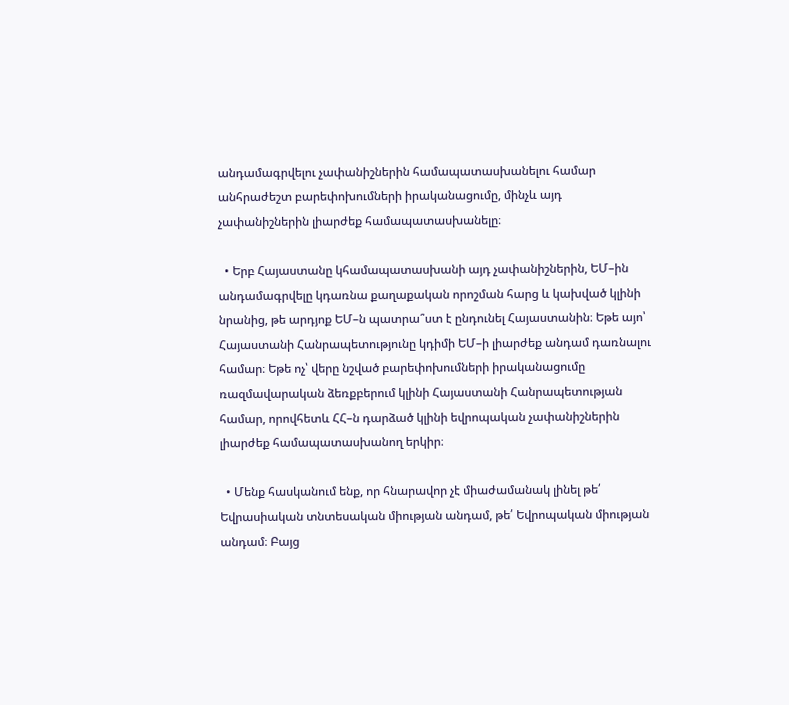անդամագրվելու չափանիշներին համապատասխանելու համար անհրաժեշտ բարեփոխումների իրականացումը, մինչև այդ չափանիշներին լիարժեք համապատասխանելը։

  • Երբ Հայաստանը կհամապատասխանի այդ չափանիշներին, ԵՄ–ին անդամագրվելը կդառնա քաղաքական որոշման հարց և կախված կլինի նրանից, թե արդյոք ԵՄ–ն պատրա՞ստ է ընդունել Հայաստանին։ Եթե այո՝ Հայաստանի Հանրապետությունը կդիմի ԵՄ–ի լիարժեք անդամ դառնալու համար։ Եթե ոչ՝ վերը նշված բարեփոխումների իրականացումը ռազմավարական ձեռքբերում կլինի Հայաստանի Հանրապետության համար, որովհետև ՀՀ–ն դարձած կլինի եվրոպական չափանիշներին լիարժեք համապատասխանող երկիր։

  • Մենք հասկանում ենք, որ հնարավոր չէ միաժամանակ լինել թե՛ Եվրասիական տնտեսական միության անդամ, թե՛ Եվրոպական միության անդամ։ Բայց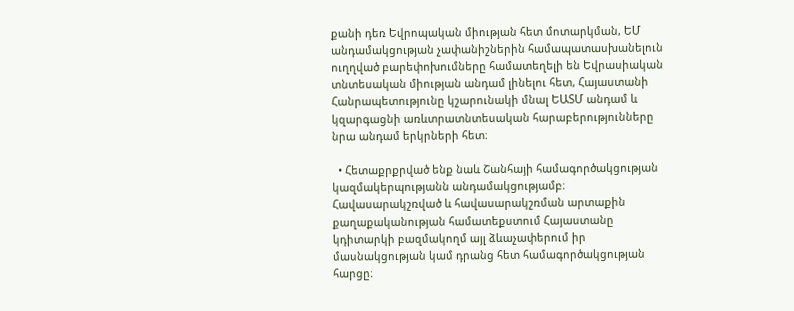քանի դեռ Եվրոպական միության հետ մոտարկման, ԵՄ անդամակցության չափանիշներին համապատասխանելուն ուղղված բարեփոխումները համատեղելի են Եվրասիական տնտեսական միության անդամ լինելու հետ, Հայաստանի Հանրապետությունը կշարունակի մնալ ԵԱՏՄ անդամ և կզարգացնի առևտրատնտեսական հարաբերությունները նրա անդամ երկրների հետ։

  • Հետաքրքրված ենք նաև Շանհայի համագործակցության կազմակերպությանն անդամակցությամբ։ Հավասարակշռված և հավասարակշռման արտաքին քաղաքականության համատեքստում Հայաստանը կդիտարկի բազմակողմ այլ ձևաչափերում իր մասնակցության կամ դրանց հետ համագործակցության հարցը։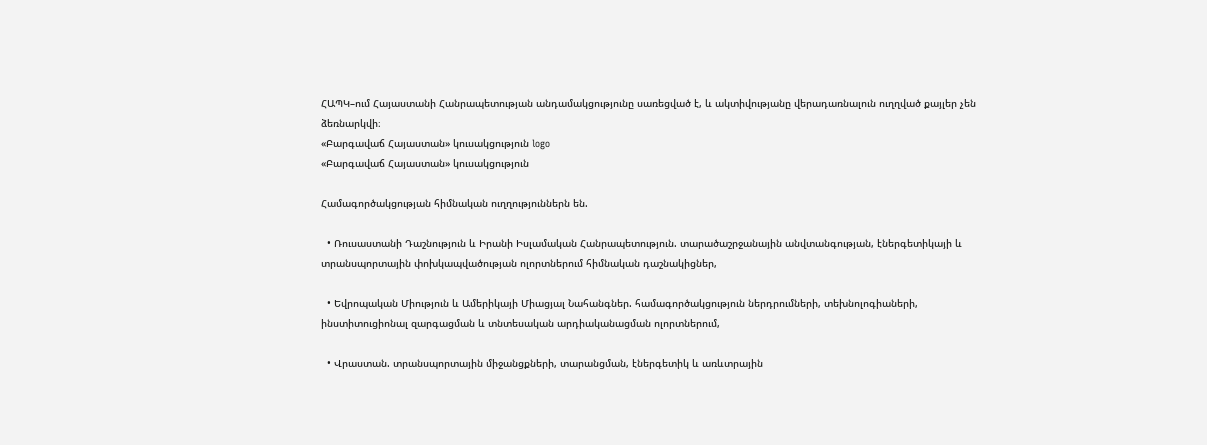ՀԱՊԿ–ում Հայաստանի Հանրապետության անդամակցությունը սառեցված է, և ակտիվությանը վերադառնալուն ուղղված քայլեր չեն ձեռնարկվի։
«Բարգավաճ Հայաստան» կուսակցություն logo
«Բարգավաճ Հայաստան» կուսակցություն

Համագործակցության հիմնական ուղղություններն են.

  • Ռուսաստանի Դաշնություն և Իրանի Իսլամական Հանրապետություն. տարածաշրջանային անվտանգության, էներգետիկայի և տրանսպորտային փոխկապվածության ոլորտներում հիմնական դաշնակիցներ,

  • Եվրոպական Միություն և Ամերիկայի Միացյալ Նահանգներ. համագործակցություն ներդրումների, տեխնոլոգիաների, ինստիտուցիոնալ զարգացման և տնտեսական արդիականացման ոլորտներում,

  • Վրաստան. տրանսպորտային միջանցքների, տարանցման, էներգետիկ և առևտրային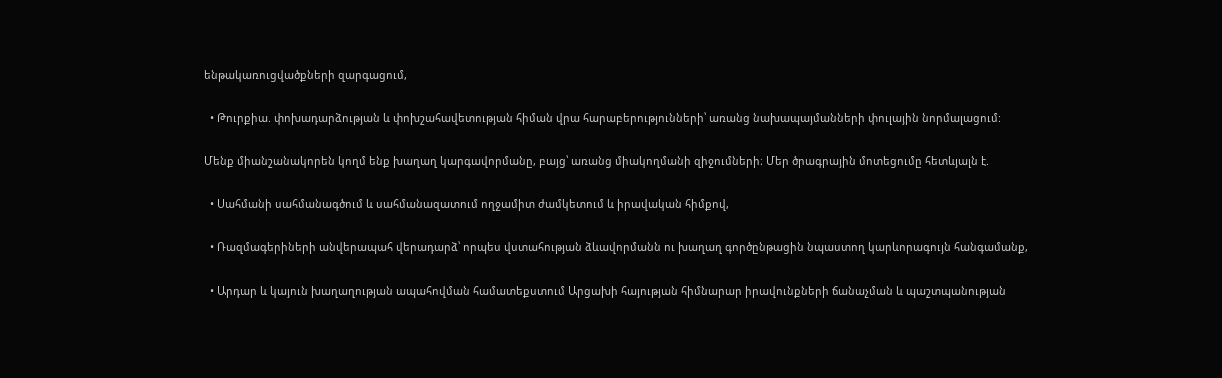ենթակառուցվածքների զարգացում,

  • Թուրքիա. փոխադարձության և փոխշահավետության հիման վրա հարաբերությունների՝ առանց նախապայմանների փուլային նորմալացում:

Մենք միանշանակորեն կողմ ենք խաղաղ կարգավորմանը, բայց՝ առանց միակողմանի զիջումների։ Մեր ծրագրային մոտեցումը հետևյալն է.

  • Սահմանի սահմանագծում և սահմանազատում ողջամիտ ժամկետում և իրավական հիմքով,

  • Ռազմագերիների անվերապահ վերադարձ՝ որպես վստահության ձևավորմանն ու խաղաղ գործընթացին նպաստող կարևորագույն հանգամանք,

  • Արդար և կայուն խաղաղության ապահովման համատեքստում Արցախի հայության հիմնարար իրավունքների ճանաչման և պաշտպանության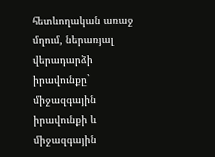հետևողական առաջ մղում, ներառյալ վերադարձի իրավունքը` միջազգային իրավունքի և միջազգային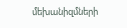մեխանիզմների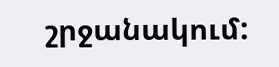շրջանակում: